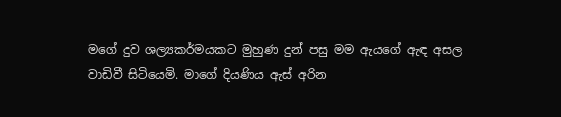මගේ දුව ශල්‍යකර්මයකට මුහුණ දුන් පසු මම ඇයගේ ඇඳ අසල වාඩිවී සිටියෙමි. මාගේ දියණිය ඇස් අරින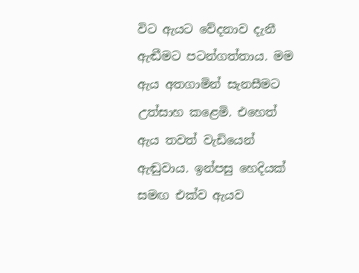විට ඇයට වේදනාව දැනී ඇඬීමට පටන්ගත්තාය. මම ඇය අතගාමින් සැනසීමට උත්සාහ කළෙමි. එහෙත් ඇය තවත් වැඩියෙන් ඇඬුවාය. ඉන්පසු හෙදියක් සමඟ එක්ව ඇයව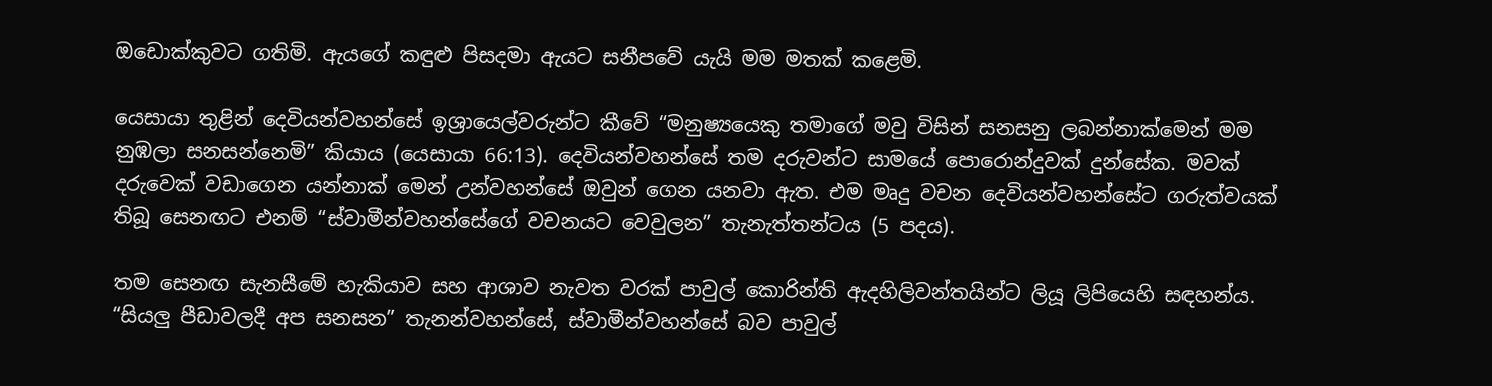ඔඩොක්කුවට ගතිමි. ඇයගේ කඳුළු පිසදමා ඇයට සනීපවේ යැයි මම මතක් කළෙමි.

යෙසායා තුළින් දෙවියන්වහන්සේ ඉශ්‍රායෙල්වරුන්ට කීවේ “මනුෂ්‍යයෙකු තමාගේ මවු විසින් සනසනු ලබන්නාක්මෙන් මම නුඹලා සනසන්නෙමි” කියාය (යෙසායා 66:13). දෙවියන්වහන්සේ තම දරුවන්ට සාමයේ පොරොන්දුවක් දුන්සේක. මවක් දරුවෙක් වඩාගෙන යන්නාක් මෙන් උන්වහන්සේ ඔවුන් ගෙන යනවා ඇත. එම මෘදු වචන දෙවියන්වහන්සේට ගරුත්වයක් තිබූ සෙනඟට එනම් “ස්වාමීන්වහන්සේගේ වචනයට වෙවුලන” තැනැත්තන්ටය (5 පදය).

තම සෙනඟ සැනසීමේ හැකියාව සහ ආශාව නැවත වරක් පාවුල් කොරින්ති ඇදහිලිවන්තයින්ට ලියූ ලිපියෙහි සඳහන්ය. “සියලු පීඩාවලදී අප සනසන” තැනන්වහන්සේ, ස්වාමීන්වහන්සේ බව පාවුල්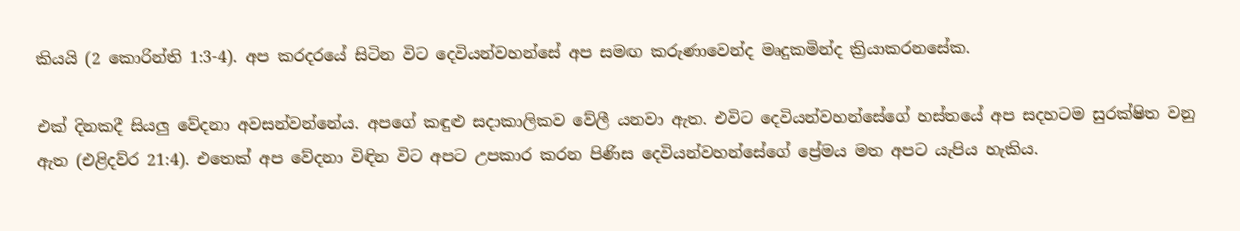කියයි (2 කොරින්ති 1:3-4). අප කරදරයේ සිටින විට දෙවියන්වහන්සේ අප සමඟ කරුණාවෙන්ද මෘදුකමින්ද ක්‍රියාකරනසේක.

එක් දිනකදී සියලු වේදනා අවසන්වන්නේය. අපගේ කඳුළු සදාකාලිකව වේලී යනවා ඇත. එවිට දෙවියන්වහන්සේගේ හස්තයේ අප සදහටම සුරක්ෂිත වනු ඇත (එළිදව්ර 21:4). එතෙක් අප වේදනා විඳින විට අපට උපකාර කරන පිණිස දෙවියන්වහන්සේගේ ප්‍රේමය මත අපට යැපිය හැකිය.